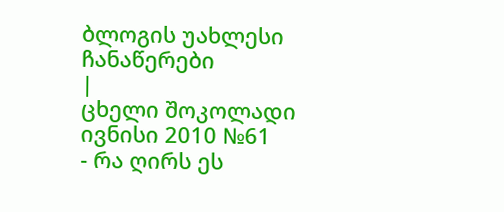ბლოგის უახლესი ჩანაწერები
|
ცხელი შოკოლადი
ივნისი 2010 №61
- რა ღირს ეს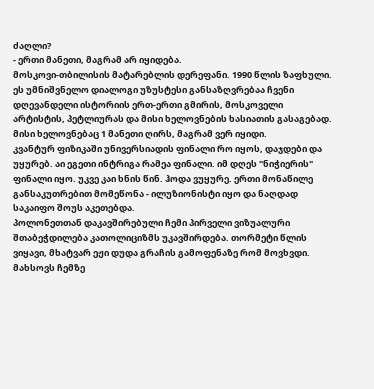ძაღლი?
- ერთი მანეთი, მაგრამ არ იყიდება.
მოსკოვი-თბილისის მატარებლის დერეფანი. 1990 წლის ზაფხული.
ეს უმნიშვნელო დიალოგი უზუსტესი განსაზღვრებაა ჩვენი დღევანდელი ისტორიის ერთ-ერთი გმირის, მოსკოველი არტისტის, პეტლიურას და მისი ხელოვნების ხასიათის გასაგებად. მისი ხელოვნებაც 1 მანეთი ღირს, მაგრამ ვერ იყიდი.
კვანტურ ფიზიკაში უნივერსიადის ფინალი რო იყოს, დაჯდები და უყურებ. აი ეგეთი ინტრიგა რამეა ფინალი. იმ დღეს "ნიჭიერის" ფინალი იყო. უკვე კაი ხნის წინ. ჰოდა ვუყურე. ერთი მონაწილე განსაკუთრებით მომეწონა - ილუზიონისტი იყო და ნაღდად საკაიფო შოუს აკეთებდა.
პოლონეთთან დაკავშირებული ჩემი პირველი ვიზუალური შთაბეჭდილება კათოლიციზმს უკავშირდება. თორმეტი წლის ვიყავი, მხატვარ ეჟი დუდა გრაჩის გამოფენაზე რომ მოვხვდი. მახსოვს ჩემზე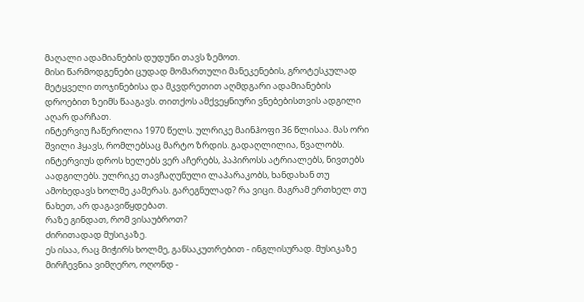მაღალი ადამიანების დუდუნი თავს ზემოთ.
მისი წარმოდგენები ცუდად მომართული მანეკენების, გროტესკულად მეტყველი თოჯინებისა და მკვდრეთით აღმდგარი ადამიანების დროებით ზეიმს წააგავს. თითქოს ამქვეყნიური ვნებებისთვის ადგილი აღარ დარჩათ.
ინტერვიუ ჩაწერილია 1970 წელს. ულრიკე მაინჰოფი 36 წლისაა. მას ორი შვილი ჰყავს, რომლებსაც მარტო ზრდის. გადაღლილია, წვალობს. ინტერვიუს დროს ხელებს ვერ აჩერებს, პაპიროსს ატრიალებს, ნივთებს აადგილებს. ულრიკე თავჩაღუნული ლაპარაკობს, ხანდახან თუ ამოხედავს ხოლმე კამერას. გარეგნულად? რა ვიცი. მაგრამ ერთხელ თუ ნახეთ, არ დაგავიწყდებათ.
რაზე გინდათ, რომ ვისაუბროთ?
ძირითადად მუსიკაზე.
ეს ისაა, რაც მიჭირს ხოლმე, განსაკუთრებით - ინგლისურად. მუსიკაზე მირჩევნია ვიმღერო, ოღონდ -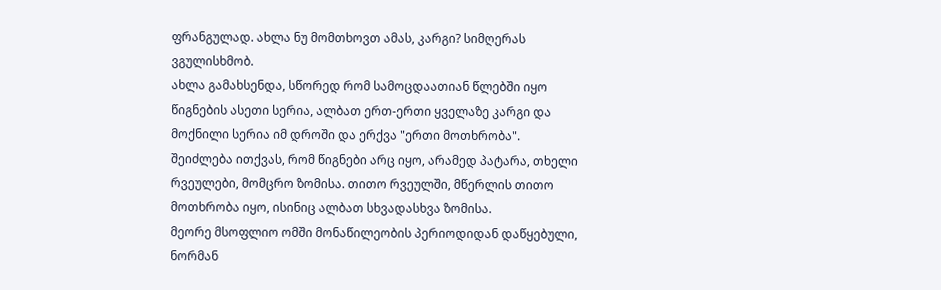ფრანგულად. ახლა ნუ მომთხოვთ ამას, კარგი? სიმღერას ვგულისხმობ.
ახლა გამახსენდა, სწორედ რომ სამოცდაათიან წლებში იყო წიგნების ასეთი სერია, ალბათ ერთ-ერთი ყველაზე კარგი და მოქნილი სერია იმ დროში და ერქვა "ერთი მოთხრობა".
შეიძლება ითქვას, რომ წიგნები არც იყო, არამედ პატარა, თხელი რვეულები, მომცრო ზომისა. თითო რვეულში, მწერლის თითო მოთხრობა იყო, ისინიც ალბათ სხვადასხვა ზომისა.
მეორე მსოფლიო ომში მონაწილეობის პერიოდიდან დაწყებული, ნორმან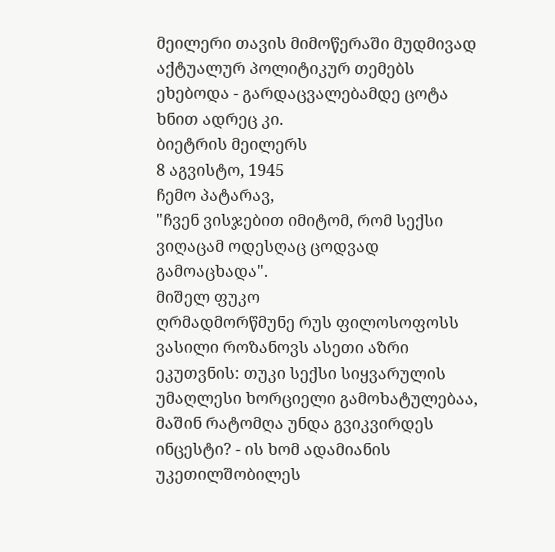მეილერი თავის მიმოწერაში მუდმივად აქტუალურ პოლიტიკურ თემებს ეხებოდა - გარდაცვალებამდე ცოტა ხნით ადრეც კი.
ბიეტრის მეილერს
8 აგვისტო, 1945
ჩემო პატარავ,
"ჩვენ ვისჯებით იმიტომ, რომ სექსი ვიღაცამ ოდესღაც ცოდვად გამოაცხადა".
მიშელ ფუკო
ღრმადმორწმუნე რუს ფილოსოფოსს ვასილი როზანოვს ასეთი აზრი ეკუთვნის: თუკი სექსი სიყვარულის უმაღლესი ხორციელი გამოხატულებაა, მაშინ რატომღა უნდა გვიკვირდეს ინცესტი? - ის ხომ ადამიანის უკეთილშობილეს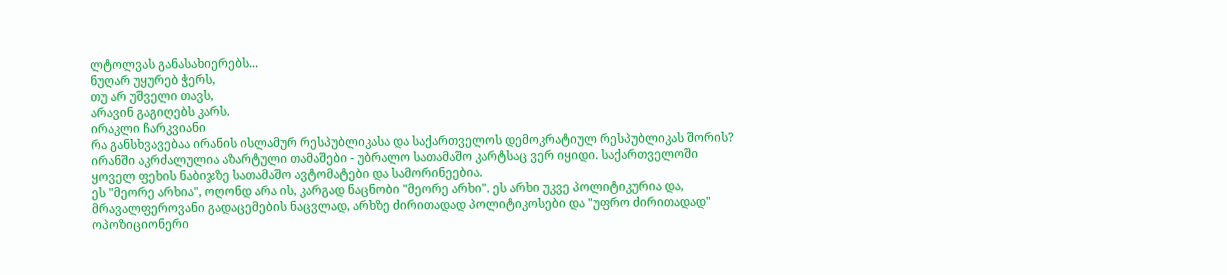ლტოლვას განასახიერებს...
ნუღარ უყურებ ჭერს,
თუ არ უშველი თავს,
არავინ გაგიღებს კარს.
ირაკლი ჩარკვიანი
რა განსხვავებაა ირანის ისლამურ რესპუბლიკასა და საქართველოს დემოკრატიულ რესპუბლიკას შორის? ირანში აკრძალულია აზარტული თამაშები - უბრალო სათამაშო კარტსაც ვერ იყიდი. საქართველოში ყოველ ფეხის ნაბიჯზე სათამაშო ავტომატები და სამორინეებია.
ეს "მეორე არხია", ოღონდ არა ის, კარგად ნაცნობი "მეორე არხი". ეს არხი უკვე პოლიტიკურია და, მრავალფეროვანი გადაცემების ნაცვლად, არხზე ძირითადად პოლიტიკოსები და "უფრო ძირითადად" ოპოზიციონერი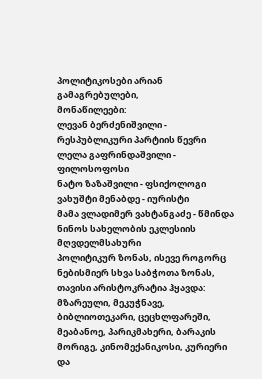პოლიტიკოსები არიან გამაგრებულები,
მონაწილეები:
ლევან ბერძენიშვილი - რესპუბლიკური პარტიის წევრი
ლელა გაფრინდაშვილი - ფილოსოფოსი
ნატო ზაზაშვილი - ფსიქოლოგი
ვახუშტი მენაბდე - იურისტი
მამა ვლადიმერ ვახტანგაძე - წმინდა ნინოს სახელობის ეკლესიის მღვდელმსახური
პოლიტიკურ ზონას, ისევე როგორც ნებისმიერ სხვა საბჭოთა ზონას, თავისი არისტოკრატია ჰყავდა: მზარეული, მეკუჭნავე, ბიბლიოთეკარი, ცეცხლფარეში, მეაბანოე, პარიკმახერი, ბარაკის მორიგე, კინომექანიკოსი, კურიერი და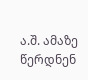ა.შ. ამაზე წერდნენ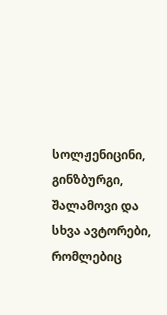სოლჟენიცინი, გინზბურგი, შალამოვი და სხვა ავტორები, რომლებიც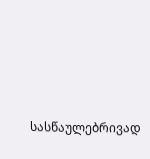სასწაულებრივად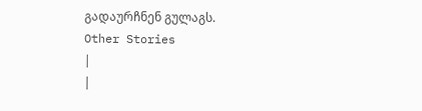გადაურჩნენ გულაგს.
Other Stories
|
|